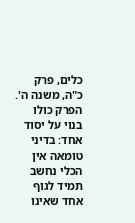כלים, פרק כ"ה, משנה ה'. הפרק כולו בנוי על יסוד אחד: בדיני טומאה אין הכלי נחשב תמיד לגוף אחד שאינו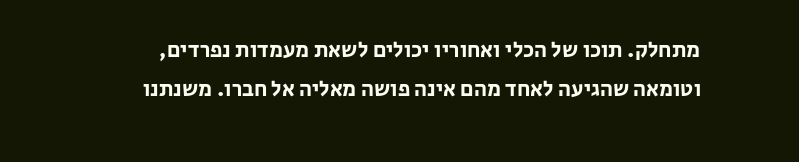מתחלק. תוכו של הכלי ואחוריו יכולים לשאת מעמדות נפרדים, וטומאה שהגיעה לאחד מהם אינה פושה מאליה אל חברו. משנתנו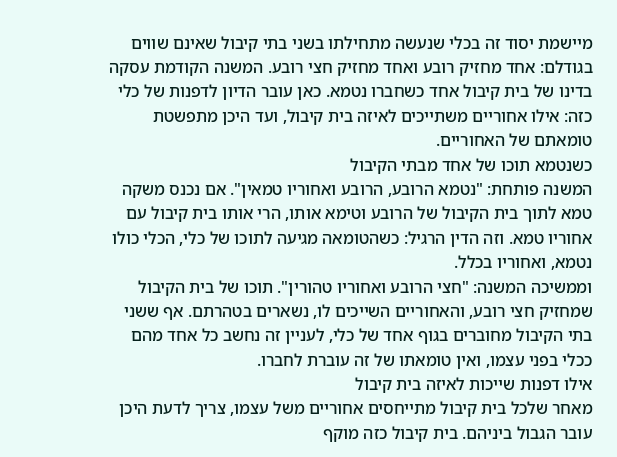מיישמת יסוד זה בכלי שנעשה מתחילתו בשני בתי קיבול שאינם שווים בגודלם: אחד מחזיק רובע ואחד מחזיק חצי רובע. המשנה הקודמת עסקה בדינו של בית קיבול אחד כשחברו נטמא. כאן עובר הדיון לדפנות של כלי כזה: אילו אחוריים משתייכים לאיזה בית קיבול, ועד היכן מתפשטת טומאתם של האחוריים.
כשנטמא תוכו של אחד מבתי הקיבול
המשנה פותחת: "נטמא הרובע, הרובע ואחוריו טמאין". אם נכנס משקה טמא לתוך בית הקיבול של הרובע וטימא אותו, הרי אותו בית קיבול עם אחוריו טמא. וזה הדין הרגיל: כשהטומאה מגיעה לתוכו של כלי, הכלי כולו נטמא, ואחוריו בכלל.
וממשיכה המשנה: "חצי הרובע ואחוריו טהורין". תוכו של בית הקיבול שמחזיק חצי רובע, והאחוריים השייכים לו, נשארים בטהרתם. אף ששני בתי הקיבול מחוברים בגוף אחד של כלי, לעניין זה נחשב כל אחד מהם ככלי בפני עצמו, ואין טומאתו של זה עוברת לחברו.
אילו דפנות שייכות לאיזה בית קיבול
מאחר שלכל בית קיבול מתייחסים אחוריים משל עצמו, צריך לדעת היכן עובר הגבול ביניהם. בית קיבול כזה מוקף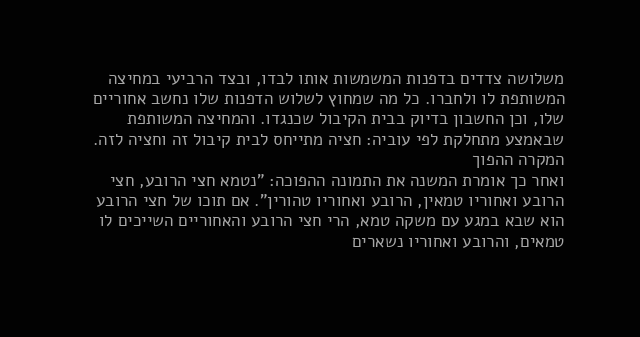משלושה צדדים בדפנות המשמשות אותו לבדו, ובצד הרביעי במחיצה המשותפת לו ולחברו. כל מה שמחוץ לשלוש הדפנות שלו נחשב אחוריים שלו, וכן החשבון בדיוק בבית הקיבול שכנגדו. והמחיצה המשותפת שבאמצע מתחלקת לפי עוביה: חציה מתייחס לבית קיבול זה וחציה לזה.
המקרה ההפוך
ואחר כך אומרת המשנה את התמונה ההפוכה: "נטמא חצי הרובע, חצי הרובע ואחוריו טמאין, הרובע ואחוריו טהורין". אם תוכו של חצי הרובע הוא שבא במגע עם משקה טמא, הרי חצי הרובע והאחוריים השייכים לו טמאים, והרובע ואחוריו נשארים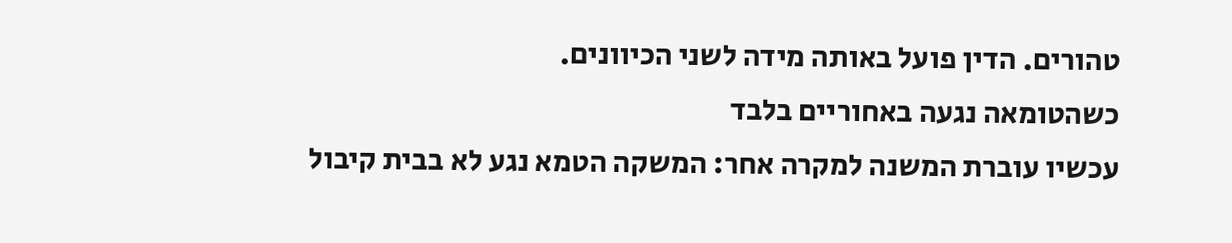טהורים. הדין פועל באותה מידה לשני הכיוונים.
כשהטומאה נגעה באחוריים בלבד
עכשיו עוברת המשנה למקרה אחר: המשקה הטמא נגע לא בבית קיבול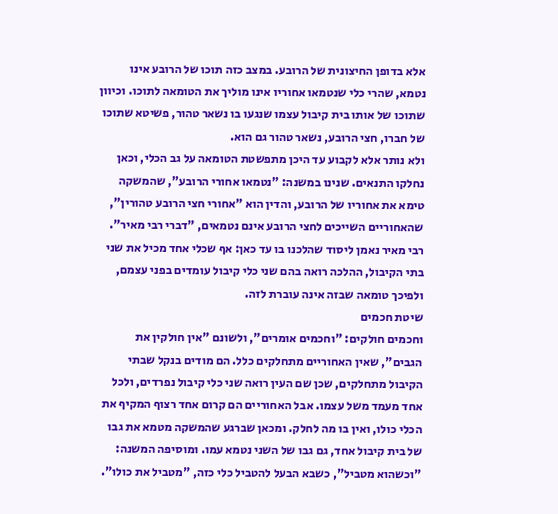אלא בדופן החיצונית של הרובע. במצב כזה תוכו של הרובע אינו נטמא, שהרי כלי שנטמאו אחוריו אינו מוליך את הטומאה לתוכו. וכיוון שתוכו של אותו בית קיבול עצמו שנגעו בו נשאר טהור, פשיטא שתוכו של חברו, חצי הרובע, נשאר טהור גם הוא.
ולא נותר אלא לקבוע עד היכן מתפשטת הטומאה על גב הכלי, וכאן נחלקו התנאים. שנינו במשנה: "נטמאו אחורי הרובע", שהמשקה טימא את אחוריו של הרובע, והדין הוא "אחורי חצי הרובע טהורין", שהאחוריים השייכים לחצי הרובע אינם נטמאים, "דברי רבי מאיר". רבי מאיר נאמן ליסוד שהלכנו בו עד כאן: אף שכלי אחד מכיל את שני בתי הקיבול, ההלכה רואה בהם שני כלי קיבול עומדים בפני עצמם, ולפיכך טומאה שבזה אינה עוברת לזה.
שיטת חכמים
וחכמים חולקים: "וחכמים אומרים", ולשונם "אין חולקין את הגבים", שאין האחוריים מתחלקים כלל. הם מודים בנקל שבתי הקיבול מתחלקים, שכן שם העין רואה שני כלי קיבול נפרדים, ולכל אחד מעמד משל עצמו. אבל האחוריים הם קרום אחד רצוף המקיף את הכלי כולו, ואין בו מה לחלק. ומכאן שברגע שהמשקה מטמא את גבו של בית קיבול אחד, גם גבו של השני נטמא עמו. ומוסיפה המשנה: "וכשהוא מטביל", כשבא הבעל להטביל כלי כזה, "מטביל את כולו".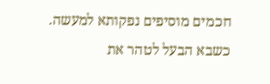חכמים מוסיפים נפקותא למעשה. כשבא הבעל לטהר את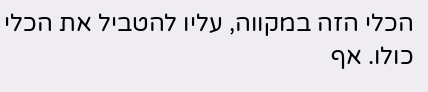הכלי הזה במקווה, עליו להטביל את הכלי כולו. אף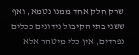שרק חלק אחד ממנו נטמא, ואף ששני בתי הקיבול נידונים ככלים נפרדים, אין כלי מיטהר אלא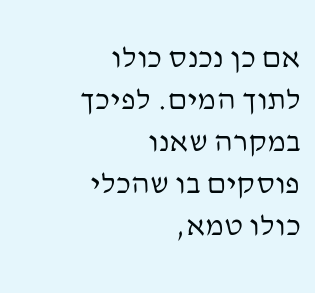אם כן נכנס כולו לתוך המים. לפיכך במקרה שאנו פוסקים בו שהכלי כולו טמא,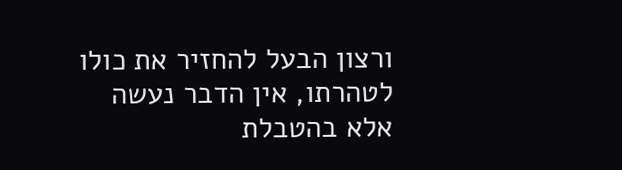ורצון הבעל להחזיר את כולו לטהרתו, אין הדבר נעשה אלא בהטבלת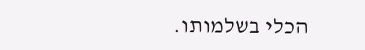הכלי בשלמותו.